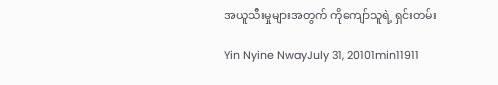အယူသီးမှုများအတွက် ကိုကျော်သူရဲ့ ရှင်းတမ်း

Yin Nyine NwayJuly 31, 20101min11911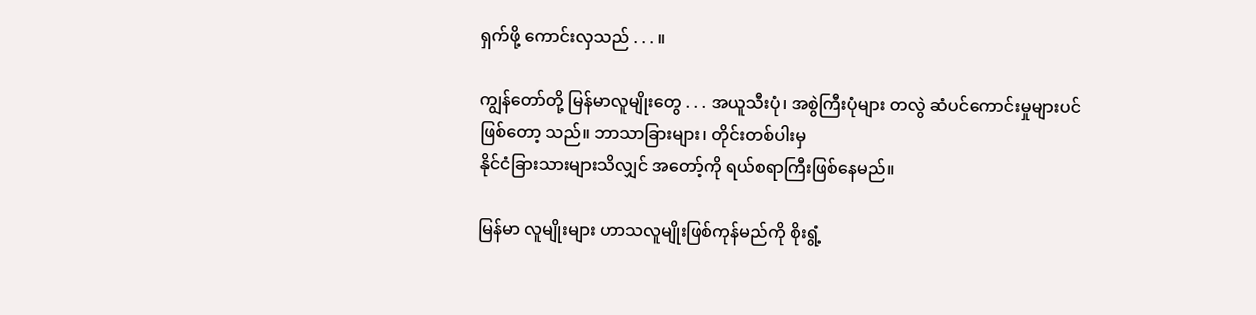ရှက်ဖို့ ကောင်းလှသည် . . . ။

ကျွန်တော်တို့ မြန်မာလူမျိုးတွေ . . . အယူသီးပုံ၊ အစွဲကြီးပုံများ တလွဲ ဆံပင်ကောင်းမှုများပင် ဖြစ်တော့ သည်။ ဘာသာခြားများ၊ တိုင်းတစ်ပါးမှ
နိုင်ငံခြားသားများသိလျှင် အတော့်ကို ရယ်စရာကြီးဖြစ်နေမည်။

မြန်မာ လူမျိုးများ ဟာသလူမျိုးဖြစ်ကုန်မည်ကို စိုးရွံ့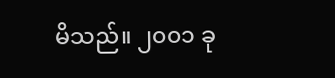မိသည်။ ၂၀၀၁ ခု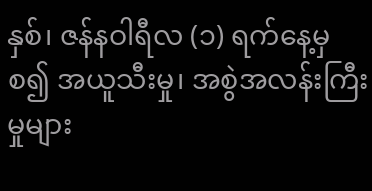နှစ်၊ ဇန်နဝါရီလ (၁) ရက်နေ့မှစ၍ အယူသီးမှု၊ အစွဲအလန်းကြီးမှုများ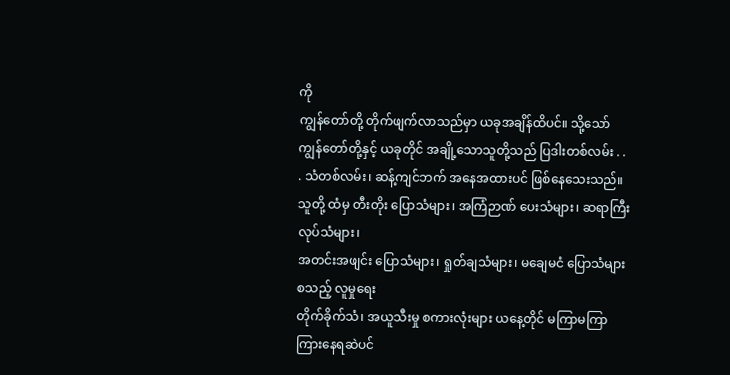ကို
ကျွန်တော်တို့ တိုက်ဖျက်လာသည်မှာ ယခုအချိန်ထိပင်။ သို့သော် ကျွန်တော်တို့နှင့် ယခုတိုင် အချို့သောသူတို့သည် ပြဒါးတစ်လမ်း . . . သံတစ်လမ်း၊ ဆန့်ကျင်ဘက် အနေအထားပင် ဖြစ်နေသေးသည်။
သူတို့ ထံမှ တီးတိုး ပြောသံများ၊ အကြံဉာဏ် ပေးသံများ၊ ဆရာကြီး လုပ်သံများ၊
အတင်းအဖျင်း ပြောသံများ၊ ရှုတ်ချသံများ၊ မချေမငံ ပြောသံများ စသည့် လူမှုရေး
တိုက်ခိုက်သံ၊ အယူသီးမှု စကားလုံးများ ယနေ့တိုင် မကြာမကြာ ကြားနေရဆဲပင်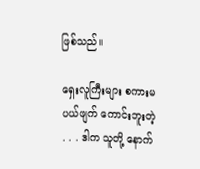ဖြစ်သည်။

ရှေးလူကြီးများ စကားမပယ်ဖျက် ကောင်းဘူးတဲ့ . . . ဒါက သူတို့ နောက်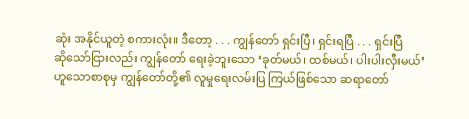ဆုံး အနိုင်ယူတဲ့ စကားလုံး။ ဒီတော့ . . . ကျွန်တော် ရှင်းပြီ၊ ရှင်းရပြီ . . . ရှင်းပြီ
ဆိုသော်ငြားလည်း ကျွန်တော် ရေးခဲ့ဘူးသော ‘ခုတ်မယ်၊ ထစ်မယ်၊ ပါးပါးလှီးမယ်’
ဟူသောစာစုမှ ကျွန်တော်တို့၏ လူမှုရေးလမ်းပြ ကြယ်ဖြစ်သော ဆရာတော်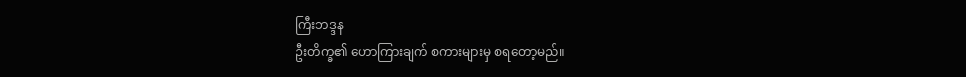ကြီးဘဒ္ဒန
ဦးတိက္ခ၏ ဟောကြားချက် စကားများမှ စရတော့မည်။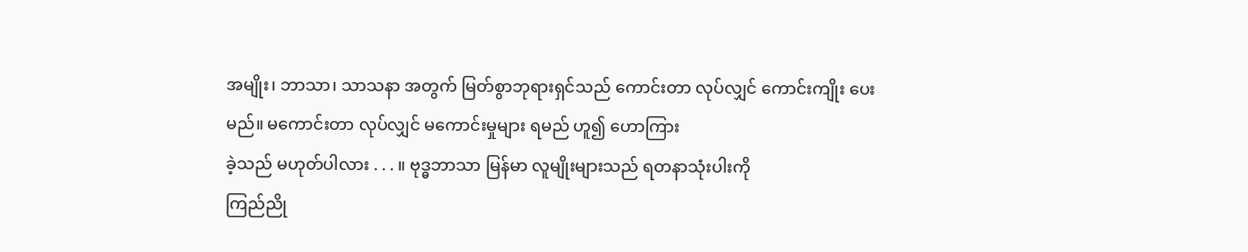အမျိုး၊ ဘာသာ၊ သာသနာ အတွက် မြတ်စွာဘုရားရှင်သည် ကောင်းတာ လုပ်လျှင် ကောင်းကျိုး ပေးမည်။ မကောင်းတာ လုပ်လျှင် မကောင်းမှုများ ရမည် ဟူ၍ ဟောကြား
ခဲ့သည် မဟုတ်ပါလား . . . ။ ဗုဒ္ဓဘာသာ မြန်မာ လူမျိုးများသည် ရတနာသုံးပါးကို
ကြည်ညို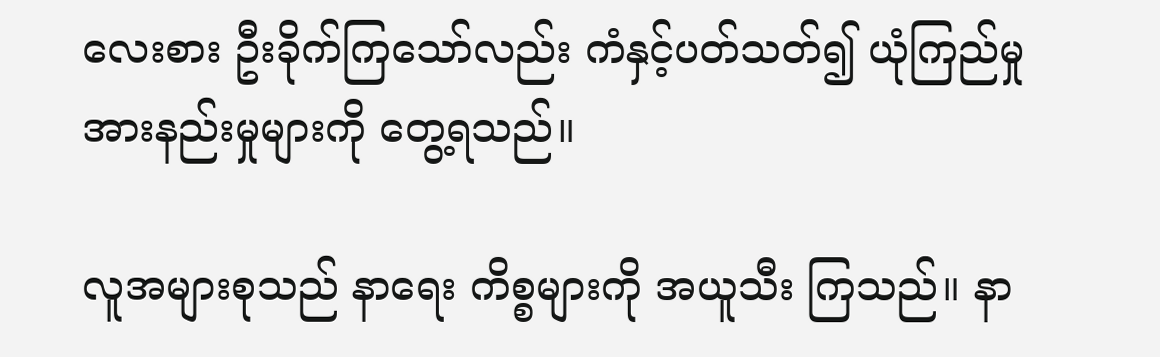လေးစား ဦးခိုက်ကြသော်လည်း ကံနှင့်ပတ်သတ်၍ ယုံကြည်မှု
အားနည်းမှုများကို တွေ့ရသည်။

လူအများစုသည် နာရေး ကိစ္စများကို အယူသီး ကြသည်။ နာ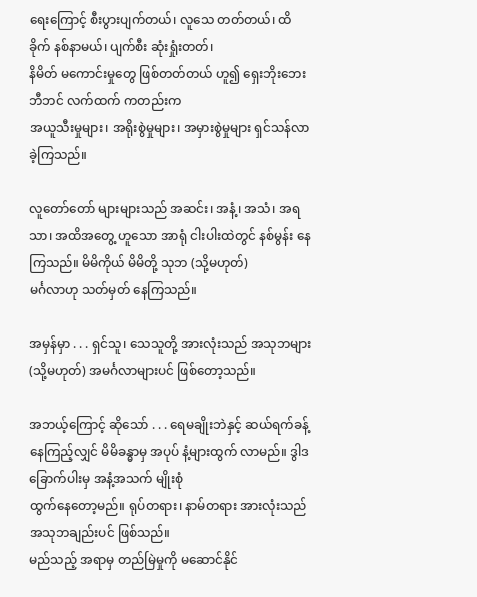ရေးကြောင့် စီးပွားပျက်တယ်၊ လူသေ တတ်တယ်၊ ထိခိုက် နစ်နာမယ်၊ ပျက်စီး ဆုံးရှုံးတတ်၊
နိမိတ် မကောင်းမှုတွေ ဖြစ်တတ်တယ် ဟူ၍ ရှေးဘိုးဘေး ဘီဘင် လက်ထက် ကတည်းက
အယူသီးမှုများ၊ အရိုးစွဲမှုများ၊ အမှားစွဲမှုများ ရှင်သန်လာခဲ့ကြသည်။

လူတော်တော် များများသည် အဆင်း၊ အနံ့၊ အသံ၊ အရသာ၊ အထိအတွေ့ ဟူသော အာရုံ ငါးပါးထဲတွင် နစ်မွန်း နေကြသည်။ မိမိကိုယ် မိမိတို့ သုဘ (သို့မဟုတ်)
မင်္ဂလာဟု သတ်မှတ် နေကြသည်။

အမှန်မှာ . . . ရှင်သူ၊ သေသူတို့ အားလုံးသည် အသုဘများ (သို့မဟုတ်) အမင်္ဂလာများပင် ဖြစ်တော့သည်။

အဘယ့်ကြောင့် ဆိုသော် . . . ရေမချိုးဘဲနှင့် ဆယ်ရက်ခန့် နေကြည့်လျှင် မိမိခန္ဓာမှ အပုပ် နံ့များထွက် လာမည်။ ဒွါဒ ခြောက်ပါးမှ အနံ့အသက် မျိုးစုံ
ထွက်နေတော့မည်။ ရုပ်တရား၊ နာမ်တရား အားလုံးသည် အသုဘချည်းပင် ဖြစ်သည်။
မည်သည့် အရာမှ တည်မြဲမှုကို မဆောင်နိုင်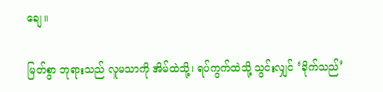ချေ။

မြတ်စွာ ဘုရားသည် လူမသာကို အိမ်ထဲသို့၊ ရပ်ကွက်ထဲသို့ သွင်းလျှင် ‘ခိုက်သည်’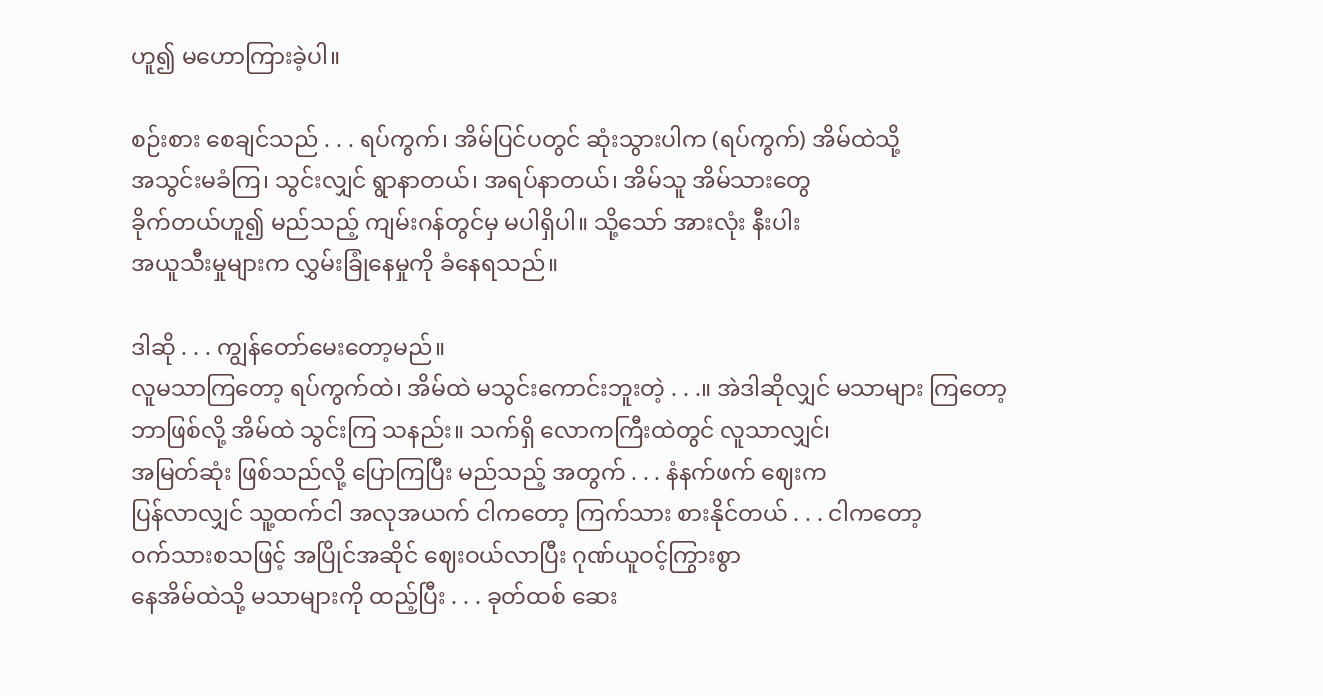ဟူ၍ မဟောကြားခဲ့ပါ။

စဉ်းစား စေချင်သည် . . . ရပ်ကွက်၊ အိမ်ပြင်ပတွင် ဆုံးသွားပါက (ရပ်ကွက်) အိမ်ထဲသို့
အသွင်းမခံကြ၊ သွင်းလျှင် ရွာနာတယ်၊ အရပ်နာတယ်၊ အိမ်သူ အိမ်သားတွေ
ခိုက်တယ်ဟူ၍ မည်သည့် ကျမ်းဂန်တွင်မှ မပါရှိပါ။ သို့သော် အားလုံး နီးပါး
အယူသီးမှုများက လွှမ်းခြုံနေမှုကို ခံနေရသည်။

ဒါဆို . . . ကျွန်တော်မေးတော့မည်။
လူမသာကြတော့ ရပ်ကွက်ထဲ၊ အိမ်ထဲ မသွင်းကောင်းဘူးတဲ့ . . .။ အဲဒါဆိုလျှင် မသာများ ကြတော့
ဘာဖြစ်လို့ အိမ်ထဲ သွင်းကြ သနည်း။ သက်ရှိ လောကကြီးထဲတွင် လူသာလျှင်၊
အမြတ်ဆုံး ဖြစ်သည်လို့ ပြောကြပြီး မည်သည့် အတွက် . . . နံနက်ဖက် ဈေးက
ပြန်လာလျှင် သူ့ထက်ငါ အလုအယက် ငါကတော့ ကြက်သား စားနိုင်တယ် . . . ငါကတော့
ဝက်သားစသဖြင့် အပြိုင်အဆိုင် ဈေးဝယ်လာပြီး ဂုဏ်ယူဝင့်ကြွားစွာ
နေအိမ်ထဲသို့ မသာများကို ထည့်ပြီး . . . ခုတ်ထစ် ဆေး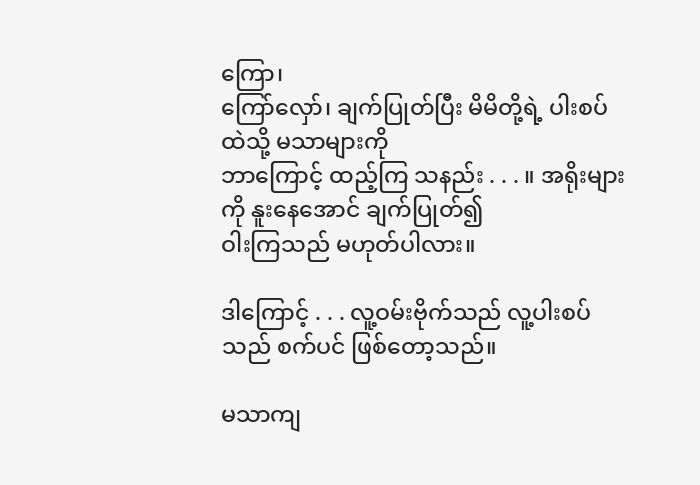ကြော၊
ကြော်လှော်၊ ချက်ပြုတ်ပြီး မိမိတို့ရဲ့ ပါးစပ်ထဲသို့ မသာများကို
ဘာကြောင့် ထည့်ကြ သနည်း . . . ။ အရိုးများကို နူးနေအောင် ချက်ပြုတ်၍
ဝါးကြသည် မဟုတ်ပါလား။

ဒါကြောင့် . . . လူ့ဝမ်းဗိုက်သည် လူ့ပါးစပ်သည် စက်ပင် ဖြစ်တော့သည်။

မသာကျ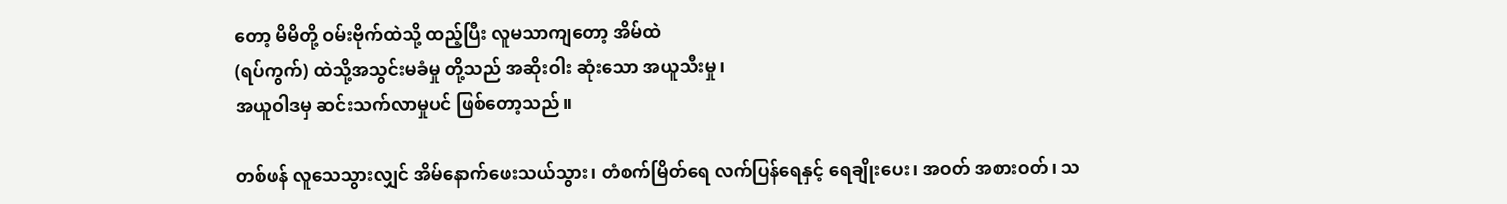တော့ မိမိတို့ ဝမ်းဗိုက်ထဲသို့ ထည့်ပြီး လူမသာကျတော့ အိမ်ထဲ
(ရပ်ကွက်) ထဲသို့အသွင်းမခံမှု တို့သည် အဆိုးဝါး ဆုံးသော အယူသီးမှု၊
အယူဝါဒမှ ဆင်းသက်လာမှုပင် ဖြစ်တော့သည်။

တစ်ဖန် လူသေသွားလျှင် အိမ်နောက်ဖေးသယ်သွား၊ တံစက်မြိတ်ရေ လက်ပြန်ရေနှင့် ရေချိုးပေး၊ အဝတ် အစားဝတ်၊ သ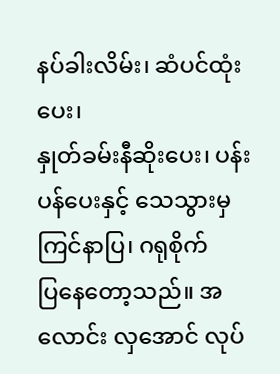နပ်ခါးလိမ်း၊ ဆံပင်ထုံးပေး၊
နှုတ်ခမ်းနီဆိုးပေး၊ ပန်းပန်ပေးနှင့် သေသွားမှ ကြင်နာပြ၊ ဂရုစိုက်
ပြနေတော့သည်။ အလောင်း လှအောင် လုပ်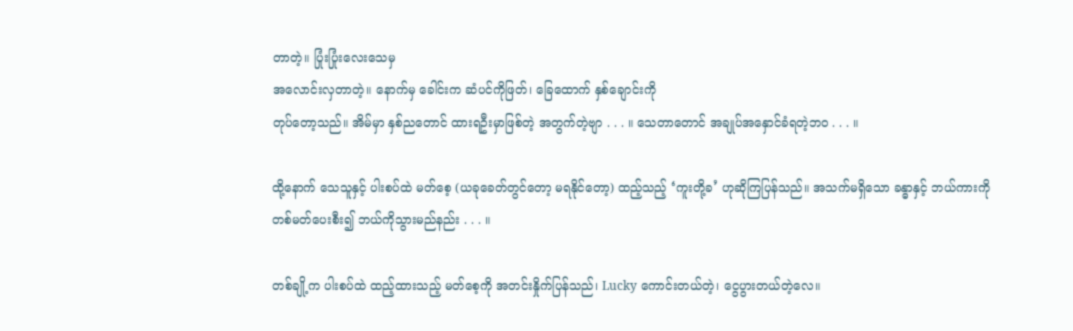တာတဲ့။ ပြုံးပြုံးလေးသေမှ
အလောင်းလှတာတဲ့။ နောက်မှ ခေါင်းက ဆံပင်ကိုဖြတ်၊ ခြေထောက် နှစ်ချောင်းကို
တုပ်တော့သည်။ အိမ်မှာ နှစ်ညတောင် ထားရဦးမှာဖြစ်တဲ့ အတွက်တဲ့ဗျာ . . . ။ သေတာတောင် အချုပ်အနှောင်ခံရတဲ့ဘဝ . . . ။

ထို့နောက် သေသူနှင့် ပါးစပ်ထဲ မတ်စေ့ (ယခုခေတ်တွင်တော့ မရနိုင်တော့) ထည့်သည့် ‘ကူးတို့ခ’ ဟုဆိုကြပြန်သည်။ အသက်မရှိသော ခန္ဓာနှင့် ဘယ်ကားကို
တစ်မတ်ပေးစီး၍ ဘယ်ကိုသွားမည်နည်း . . . ။

တစ်ချို့က ပါးစပ်ထဲ ထည့်ထားသည့် မတ်စေ့ကို အတင်းနှိုက်ပြန်သည်၊ Lucky ကောင်းတယ်တဲ့၊ ငွေပွားတယ်တဲ့လေ။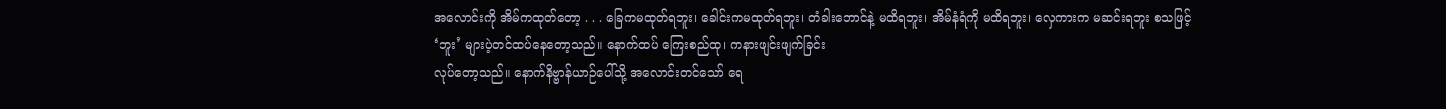အလောင်းကို အိမ်ကထုတ်တော့ . . . ခြေကမထုတ်ရဘူး၊ ခေါင်းကမထုတ်ရဘူး၊ တံခါးဘောင်နဲ့ မထိရဘူး၊ အိမ်နံရံကို မထိရဘူး၊ လှေကားက မဆင်းရဘူး စသဖြင့်
‘ဘူး’ များပဲ့တင်ထပ်နေတော့သည်။ နောက်ထပ် ကြေးစည်ထု၊ ကနားဖျင်းဖျက်ခြင်း
လုပ်တော့သည်။ နောက်နိဗ္ဗာန်ယာဉ်ပေါ်သို့ အလောင်းတင်သော် ရေ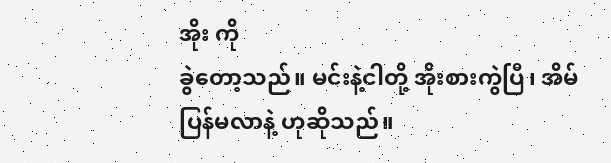အိုး ကို
ခွဲတော့သည်။ မင်းနဲ့ငါတို့ အိုးစားကွဲပြီ၊ အိမ်ပြန်မလာနဲ့ ဟုဆိုသည်။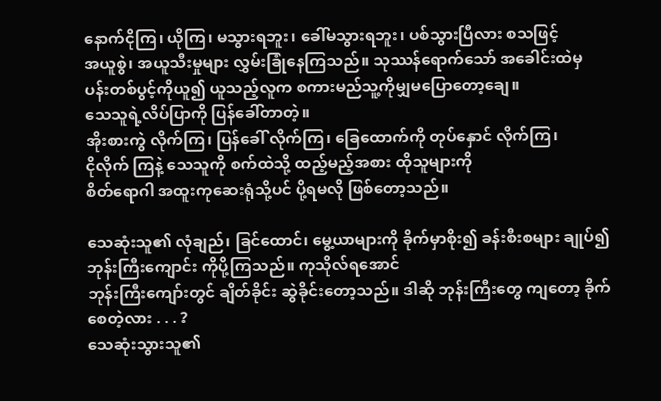နောက်ငိုကြ၊ ယိုကြ၊ မသွားရဘူး၊ ခေါ်မသွားရဘူး၊ ပစ်သွားပြီလား စသဖြင့်
အယူစွဲ၊ အယူသီးမှုများ လွှမ်းခြုံနေကြသည်။ သုဿန်ရောက်သော် အခေါင်းထဲမှ
ပန်းတစ်ပွင့်ကိုယူ၍ ယူသည့်လူက စကားမည်သူ့ကိုမျှမပြောတော့ချေ။
သေသူရဲ့လိပ်ပြာကို ပြန်ခေါ်တာတဲ့။
အိုးစားကွဲ လိုက်ကြ၊ ပြန်ခေါ် လိုက်ကြ၊ ခြေထောက်ကို တုပ်နှောင် လိုက်ကြ၊
ငိုလိုက် ကြနဲ့ သေသူကို စက်ထဲသို့ ထည့်မည့်အစား ထိုသူများကို
စိတ်ရောဂါ အထူးကုဆေးရုံသို့ပင် ပို့ရမလို ဖြစ်တော့သည်။

သေဆုံးသူ၏ လုံချည်၊ ခြင်ထောင်၊ မွေ့ယာများကို ခိုက်မှာစိုး၍ ခန်းစီးစများ ချုပ်၍ ဘုန်းကြီးကျောင်း ကိုပို့ကြသည်။ ကုသိုလ်ရအောင်
ဘုန်းကြီးကျော်းတွင် ချိတ်ခိုင်း ဆွဲခိုင်းတော့သည်။ ဒါဆို ဘုန်းကြီးတွေ ကျတော့ ခိုက်စေတဲ့လား . . . ?
သေဆုံးသွားသူ၏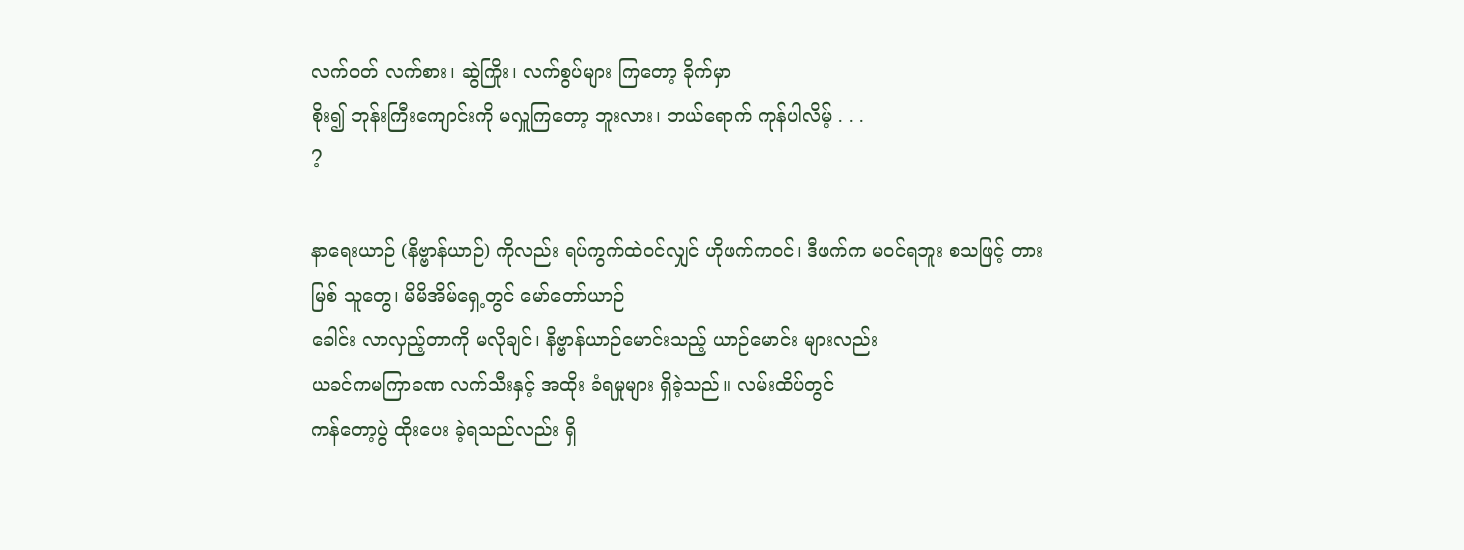လက်ဝတ် လက်စား၊ ဆွဲကြိုး၊ လက်စွပ်များ ကြတော့ ခိုက်မှာ
စိုး၍ ဘုန်းကြီးကျောင်းကို မလှူကြတော့ ဘူးလား၊ ဘယ်ရောက် ကုန်ပါလိမ့် . . .
?

နာရေးယာဉ် (နိဗ္ဗာန်ယာဉ်) ကိုလည်း ရပ်ကွက်ထဲဝင်လျှင် ဟိုဖက်ကဝင်၊ ဒီဖက်က မဝင်ရဘူး စသဖြင့် တားမြစ် သူတွေ၊ မိမိအိမ်ရှေ့တွင် မော်တော်ယာဉ်
ခေါင်း လာလှည့်တာကို မလိုချင်၊ နိဗ္ဗာန်ယာဉ်မောင်းသည့် ယာဉ်မောင်း များလည်း
ယခင်ကမကြာခဏ လက်သီးနှင့် အထိုး ခံရမှုများ ရှိခဲ့သည်။ လမ်းထိပ်တွင်
ကန်တော့ပွဲ ထိုးပေး ခဲ့ရသည်လည်း ရှိ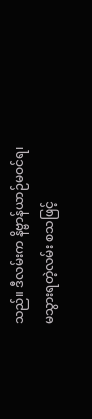သည်။ ဒီလမ်းက နိဗ္ဗာန်ယာဉ်မဝင်ရ၊
မသွားရတဲ့လမ်း စသဖြင့်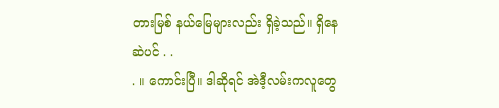တားမြစ် နယ်မြေများလည်း ရှိခဲ့သည်။ ရှိနေဆဲပင် . .
. ။ ကောင်းပြီ။ ဒါဆိုရင် အဲဒီ့လမ်းကလူတွေ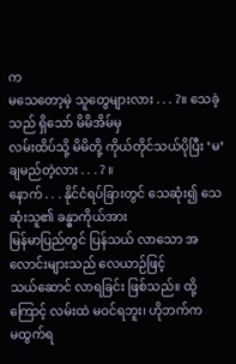က
မသေတော့မဲ့ သူတွေများလား . . . ?။ သေခဲ့သည် ရှိသော် မိမိအိမ်မှ
လမ်းထိပ်သို့ မိမိတို့ ကိုယ်တိုင်သယ်ပိုပြီး ‘မ’ချမည်တဲ့လား . . . ? ။
နောက် . . . နိုင်ငံရပ်ခြားတွင် သေဆုံး၍ သေဆုံးသူ၏ ခန္ဓာကိုယ်အား
မြန်မာပြည်တွင် ပြန်သယ် လာသော အလောင်းများသည် လေယာဉ်ဖြင့်
သယ်ဆောင် လာရခြင်း ဖြစ်သည်။ ထို့ကြောင့် လမ်းထဲ မဝင်ရဘူး၊ ဟိုဘက်က
မထွက်ရ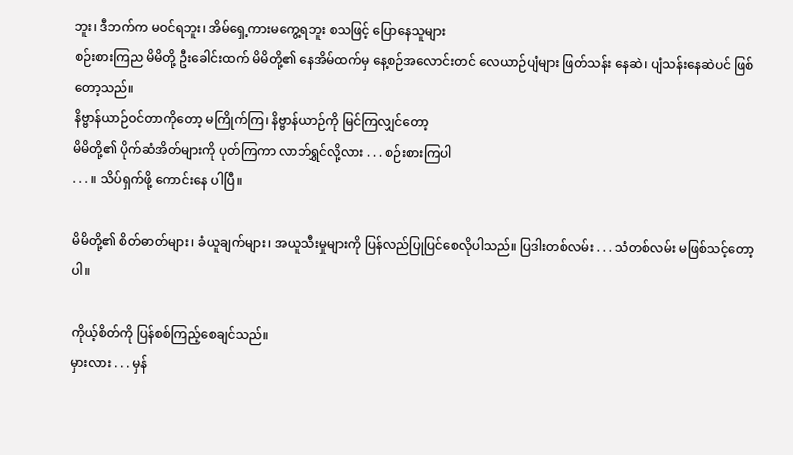ဘူး၊ ဒီဘက်က မဝင်ရဘူး၊ အိမ်ရှေ့ကားမကွေ့ရဘူး စသဖြင့် ပြောနေသူများ
စဉ်းစားကြည မိမိတို့ ဦးခေါင်းထက် မိမိတို့၏ နေအိမ်ထက်မှ နေ့စဉ်အလောင်းတင် လေယာဉ်ပျံများ ဖြတ်သန်း နေဆဲ၊ ပျံသန်းနေဆဲပင် ဖြစ်တော့သည်။
နိဗ္ဗာန်ယာဉ်ဝင်တာကိုတော့ မကြိုက်ကြ၊ နိဗ္ဗာန်ယာဉ်ကို မြင်ကြလျှင်တော့
မိမိတို့၏ ပိုက်ဆံအိတ်များကို ပုတ်ကြကာ လာဘ်ရွှင်လို့လား . . . စဉ်းစားကြပါ
. . . ။ သိပ်ရှက်ဖို့ ကောင်းနေ ပါပြီ။

မိမိတို့၏ စိတ်ဓာတ်များ၊ ခံယူချက်များ၊ အယူသီးမှုများကို ပြန်လည်ပြုပြင်စေလိုပါသည်။ ပြဒါးတစ်လမ်း . . . သံတစ်လမ်း မဖြစ်သင့်တော့ပါ။

ကိုယ့်စိတ်ကို ပြန်စစ်ကြည့်စေချင်သည်။
မှားလား . . . မှန်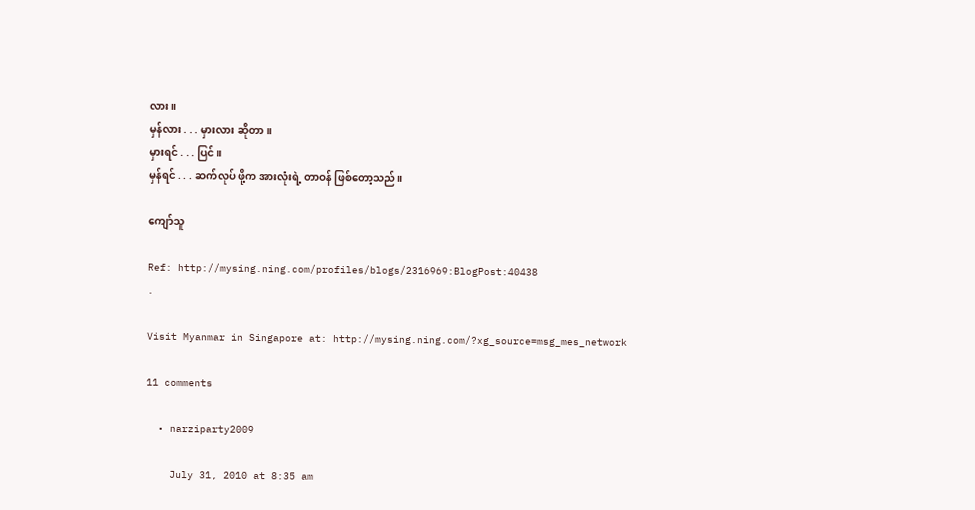လား။
မှန်လား . . . မှားလား ဆိုတာ။
မှားရင် . . . ပြင်။
မှန်ရင် . . . ဆက်လုပ် ဖို့က အားလုံးရဲ့ တာဝန် ဖြစ်တော့သည်။

ကျော်သူ

Ref: http://mysing.ning.com/profiles/blogs/2316969:BlogPost:40438
.

Visit Myanmar in Singapore at: http://mysing.ning.com/?xg_source=msg_mes_network

11 comments

  • narziparty2009

    July 31, 2010 at 8:35 am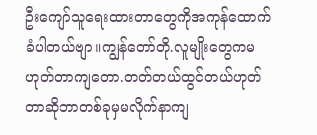ဦးကျော်သူရေးထားတာတွေကိုအကုန်ထောက်ခံပါတယ်ဗျာ။ကျွန်တော်တို.လူမျိုးတွေကမဟုတ်တာကျတော.တတ်တယ်ထွင်တယ်ဟုတ်တာဆိုဘာတစ်ခုမှမလိုက်နာကျ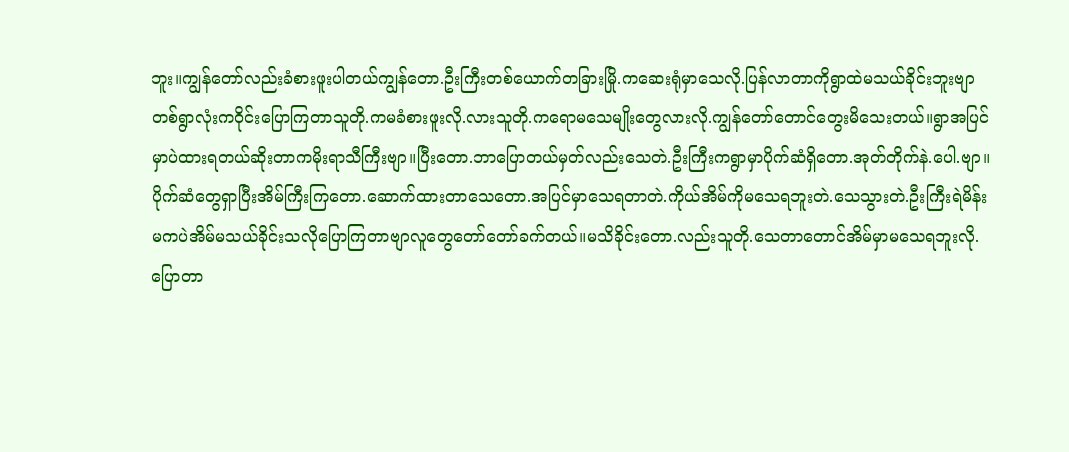ဘူး။ကျွန်တော်လည်းခံစားဖူးပါတယ်ကျွန်တော.ဦးကြီးတစ်ယောက်တခြားမြို.ကဆေးရုံမှာသေလို.ပြန်လာတာကိုရွာထဲမသယ်ခိုင်းဘူးဗျာတစ်ရွာလုံးကဝိုင်းပြောကြတာသူတို.ကမခံစားဖူးလို.လားသူတို.ကရောမသေမျိုးတွေလားလို.ကျွန်တော်တောင်တွေးမိသေးတယ်။ရွာအပြင်မှာပဲထားရတယ်ဆိုးတာကမိုးရာသီကြီးဗျာ။ပြီးတော.ဘာပြောတယ်မှတ်လည်းသေတဲ.ဦးကြီးကရွာမှာပိုက်ဆံရှိတော.အုတ်တိုက်နဲ.ပေါ.ဗျာ။ပိုက်ဆံတွေရှာပြီးအိမ်ကြီးကြတော.ဆောက်ထားတာသေတော.အပြင်မှာသေရတာတဲ.ကိုယ်အိမ်ကိုမသေရဘူးတဲ.သေသွားတဲ.ဦးကြီးရဲမိန်းမကပဲအိမ်မသယ်ခိုင်းသလိုပြောကြတာဗျာလူတွေတော်တော်ခက်တယ်။မသိခိုင်းတော.လည်းသူတို.သေတာတောင်အိမ်မှာမသေရဘူးလို.ပြောတာ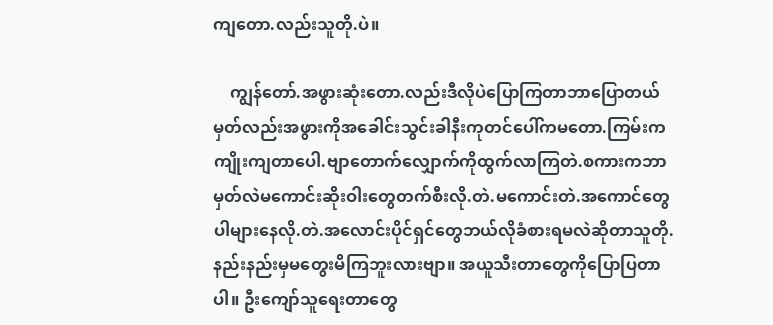ကျတော.လည်းသူတို.ပဲ။

    ကျွန်တော်.အဖွားဆုံးတော.လည်းဒီလိုပဲပြောကြတာဘာပြောတယ်မှတ်လည်းအဖွားကိုအခေါင်းသွင်းခါနီးကုတင်ပေါ်ကမတော.ကြမ်းကကျိုးကျတာပေါ.ဗျာတောက်လျှောက်ကိုထွက်လာကြတဲ.စကားကဘာမှတ်လဲမကောင်းဆိုးဝါးတွေတက်စီးလို.တဲ.မကောင်းတဲ.အကောင်တွေပါများနေလို.တဲ.အလောင်းပိုင်ရှင်တွေဘယ်လိုခံစားရမလဲဆိုတာသူတို.နည်းနည်းမှမတွေးမိကြဘူးလားဗျာ။ အယူသီးတာတွေကိုပြောပြတာပါ။ ဦးကျော်သူရေးတာတွေ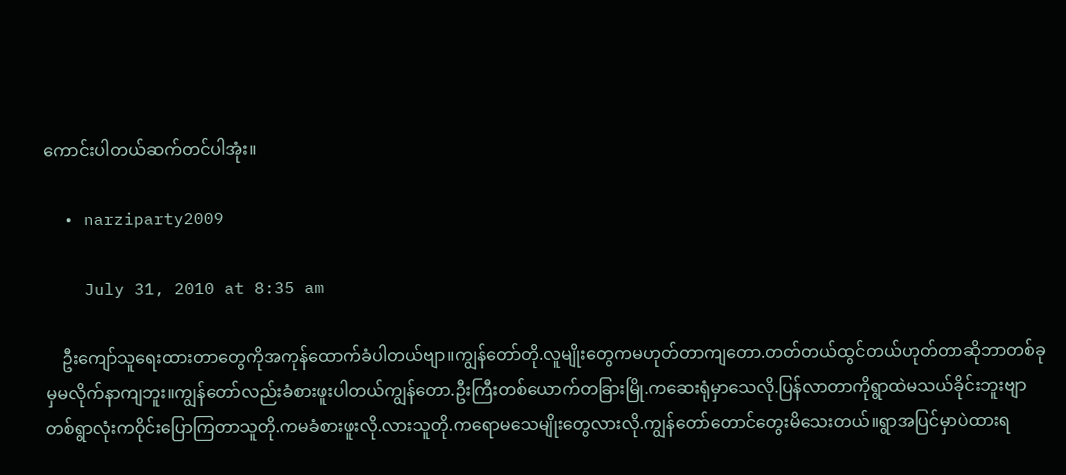ကောင်းပါတယ်ဆက်တင်ပါအုံး။

  • narziparty2009

    July 31, 2010 at 8:35 am

    ဦးကျော်သူရေးထားတာတွေကိုအကုန်ထောက်ခံပါတယ်ဗျာ။ကျွန်တော်တို.လူမျိုးတွေကမဟုတ်တာကျတော.တတ်တယ်ထွင်တယ်ဟုတ်တာဆိုဘာတစ်ခုမှမလိုက်နာကျဘူး။ကျွန်တော်လည်းခံစားဖူးပါတယ်ကျွန်တော.ဦးကြီးတစ်ယောက်တခြားမြို.ကဆေးရုံမှာသေလို.ပြန်လာတာကိုရွာထဲမသယ်ခိုင်းဘူးဗျာတစ်ရွာလုံးကဝိုင်းပြောကြတာသူတို.ကမခံစားဖူးလို.လားသူတို.ကရောမသေမျိုးတွေလားလို.ကျွန်တော်တောင်တွေးမိသေးတယ်။ရွာအပြင်မှာပဲထားရ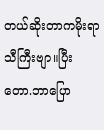တယ်ဆိုးတာကမိုးရာသီကြီးဗျာ။ပြီးတော.ဘာပြော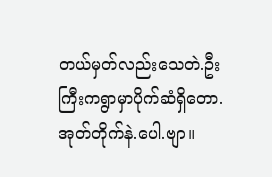တယ်မှတ်လည်းသေတဲ.ဦးကြီးကရွာမှာပိုက်ဆံရှိတော.အုတ်တိုက်နဲ.ပေါ.ဗျာ။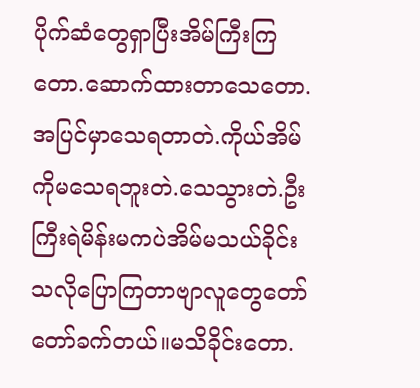ပိုက်ဆံတွေရှာပြီးအိမ်ကြီးကြတော.ဆောက်ထားတာသေတော.အပြင်မှာသေရတာတဲ.ကိုယ်အိမ်ကိုမသေရဘူးတဲ.သေသွားတဲ.ဦးကြီးရဲမိန်းမကပဲအိမ်မသယ်ခိုင်းသလိုပြောကြတာဗျာလူတွေတော်တော်ခက်တယ်။မသိခိုင်းတော.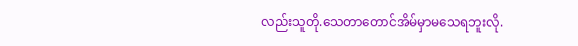လည်းသူတို.သေတာတောင်အိမ်မှာမသေရဘူးလို.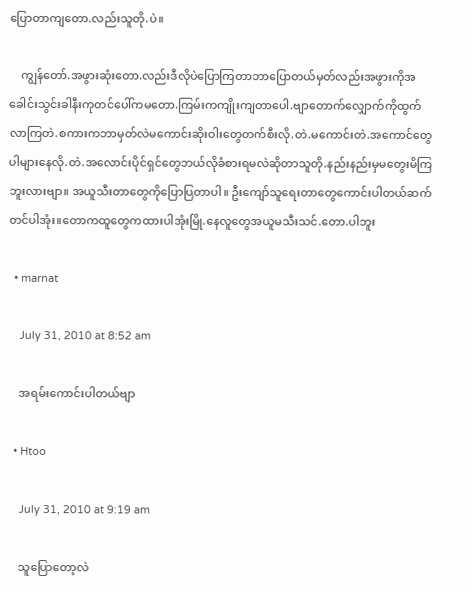ပြောတာကျတော.လည်းသူတို.ပဲ။

    ကျွန်တော်.အဖွားဆုံးတော.လည်းဒီလိုပဲပြောကြတာဘာပြောတယ်မှတ်လည်းအဖွားကိုအခေါင်းသွင်းခါနီးကုတင်ပေါ်ကမတော.ကြမ်းကကျိုးကျတာပေါ.ဗျာတောက်လျှောက်ကိုထွက်လာကြတဲ.စကားကဘာမှတ်လဲမကောင်းဆိုးဝါးတွေတက်စီးလို.တဲ.မကောင်းတဲ.အကောင်တွေပါများနေလို.တဲ.အလောင်းပိုင်ရှင်တွေဘယ်လိုခံစားရမလဲဆိုတာသူတို.နည်းနည်းမှမတွေးမိကြဘူးလားဗျာ။ အယူသီးတာတွေကိုပြောပြတာပါ။ ဦးကျော်သူရေးတာတွေကောင်းပါတယ်ဆက်တင်ပါအုံး။တောကထူတွေကထားပါအုံးမြို.နေလူတွေအယူမသီးသင်.တော.ပါဘူး

  • marnat

    July 31, 2010 at 8:52 am

    အရမ်းကောင်းပါတယ်ဗျာ

  • Htoo

    July 31, 2010 at 9:19 am

    သူပြောတော့လဲ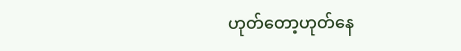ဟုတ်တော့ဟုတ်နေ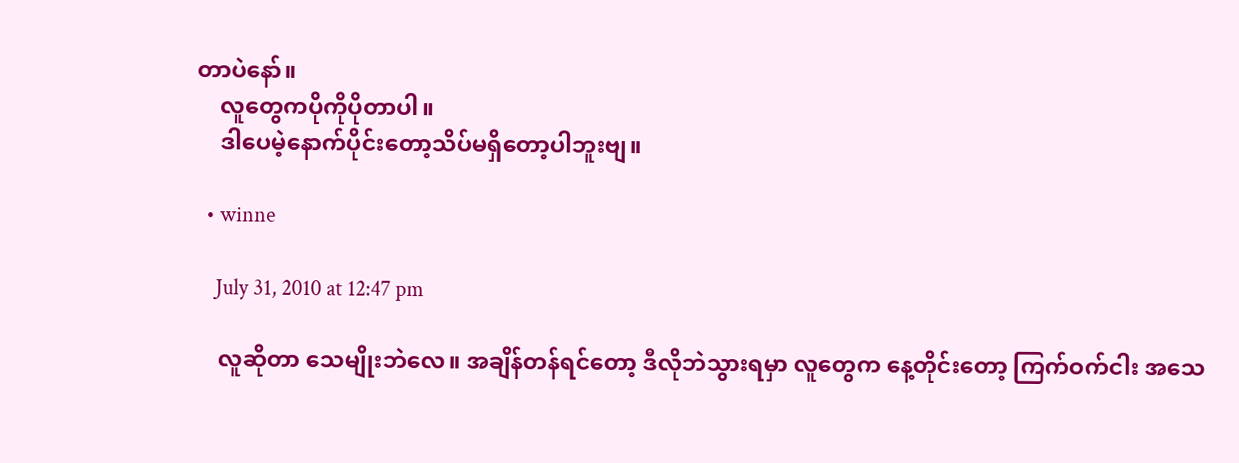တာပဲနော်။
    လူတွေကပိုကိုပိုတာပါ။
    ဒါပေမဲ့နောက်ပိုင်းတော့သိပ်မရှိတော့ပါဘူးဗျ။

  • winne

    July 31, 2010 at 12:47 pm

    လူဆိုတာ သေမျိုးဘဲလေ။ အချိန်တန်ရင်တော့ ဒီလိုဘဲသွားရမှာ လူတွေက နေ့တိုင်းတော့ ကြက်ဝက်ငါး အသေ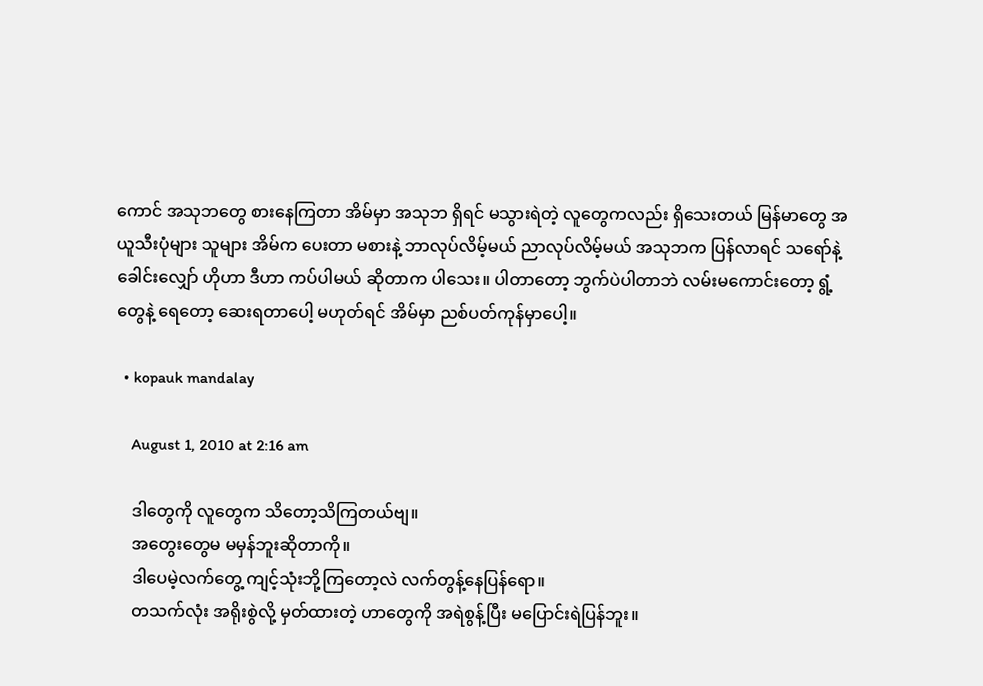ကောင် အသုဘတွေ စားနေကြတာ အိမ်မှာ အသုဘ ရှိရင် မသွားရဲတဲ့ လူတွေကလည်း ရှိသေးတယ် မြန်မာတွေ အယူသီးပုံများ သူများ အိမ်က ပေးတာ မစားနဲ့ ဘာလုပ်လိမ့်မယ် ညာလုပ်လိမ့်မယ် အသုဘက ပြန်လာရင် သရော်နဲ့ ခေါင်းလျှော် ဟိုဟာ ဒီဟာ ကပ်ပါမယ် ဆိုတာက ပါသေး။ ပါတာတော့ ဘွက်ပဲပါတာဘဲ လမ်းမကောင်းတော့ ရွံ့တွေနဲ့ ရေတော့ ဆေးရတာပေါ့ မဟုတ်ရင် အိမ်မှာ ညစ်ပတ်ကုန်မှာပေါ့။

  • kopauk mandalay

    August 1, 2010 at 2:16 am

    ဒါတွေကို လူတွေက သိတော့သိကြတယ်ဗျ။
    အတွေးတွေမ မမှန်ဘူးဆိုတာကို။
    ဒါပေမဲ့လက်တွေ့ ကျင့်သုံးဘို့ကြတော့လဲ လက်တွန့်နေပြန်ရော။
    တသက်လုံး အရိုးစွဲလို့ မှတ်ထားတဲ့ ဟာတွေကို အရဲစွန့်ပြီး မပြောင်းရဲပြန်ဘူး။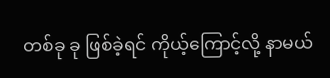တစ်ခု ခု ဖြစ်ခဲ့ရင် ကိုယ့်ကြောင့်လို့ နာမယ်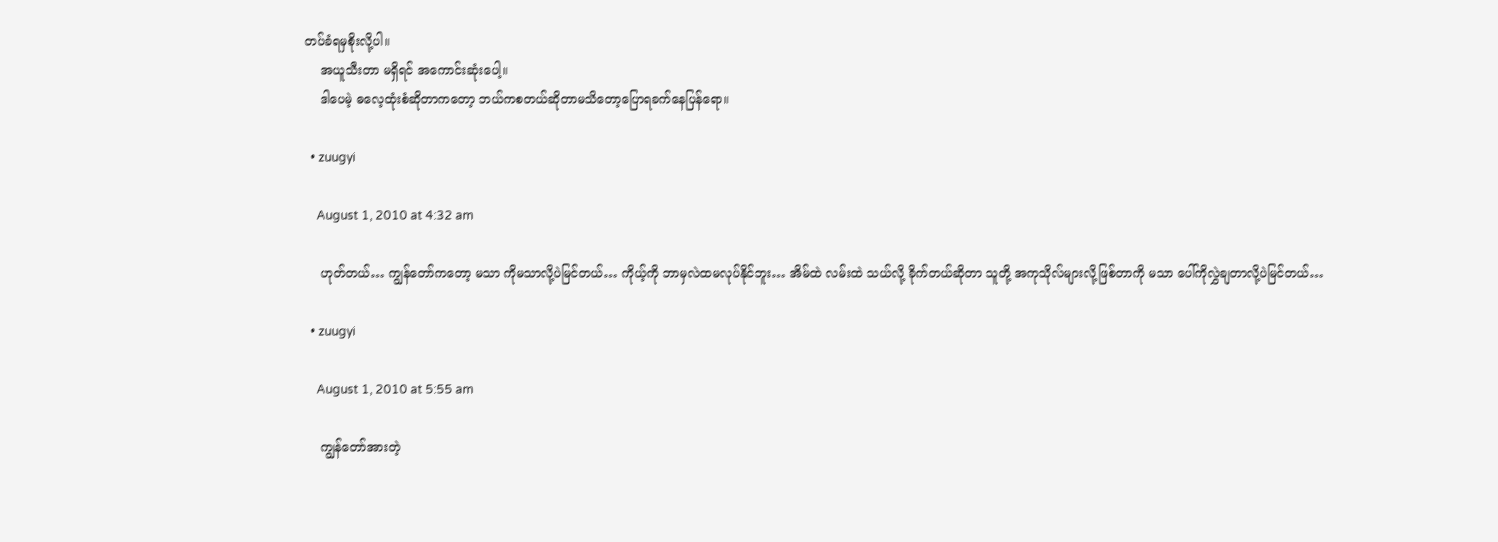တပ်ခံရမှစိုးလို့ပါ။
    အယူသီးတာ မရှိရင် အကောင်းဆုံးပေါ့။
    ဒါပေမဲ့ ဓလေ့ထုံးစံဆိုတာကတော့ ဘယ်ကစတယ်ဆိုတာမသိတော့ပြောရခက်နေပြန်ရော။

  • zuugyi

    August 1, 2010 at 4:32 am

    ဟုတ်တယ်… ကျွန်တော်ကတော့ မသာ ကိုမသာလို့ပဲမြင်တယ်… ကိုယ့်ကို ဘာမှလဲထမလုပ်နိုင်ဘူး… အိမ်ထဲ လမ်းထဲ သယ်လို့ ခိုက်တယ်ဆိုတာ သူတို့ အကုသိုလ်များလို့ဖြစ်တာကို မသာ ပေါ်ကိုလွှဲချတာလို့ပဲမြင်တယ်…

  • zuugyi

    August 1, 2010 at 5:55 am

    ကျွန်တော်အားတဲ့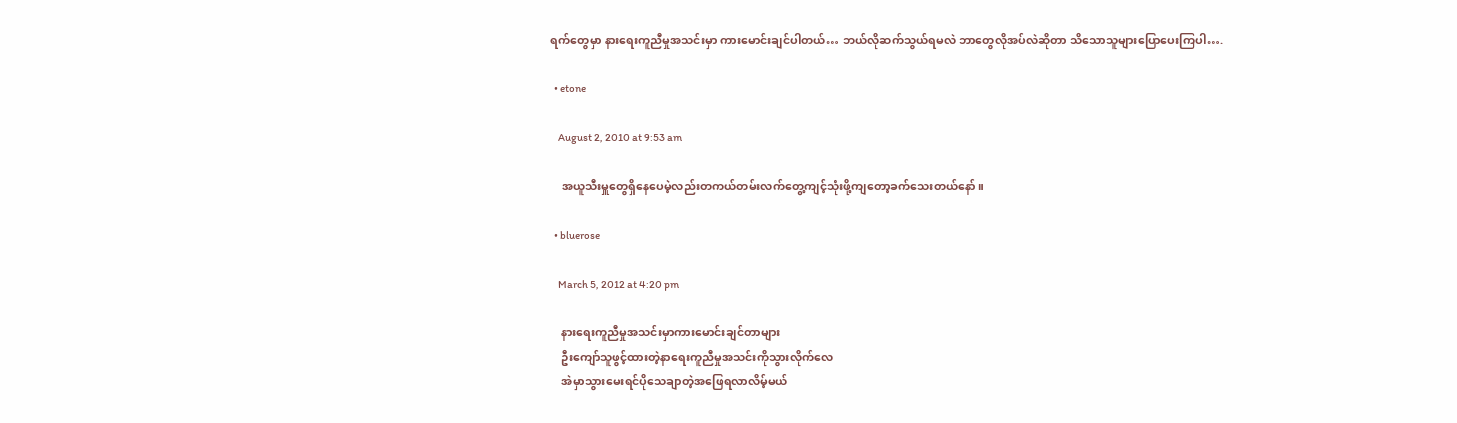ရက်တွေမှာ နားရေးကူညီမှုအသင်းမှာ ကားမောင်းချင်ပါတယ်… ဘယ်လိုဆက်သွယ်ရမလဲ ဘာတွေလိုအပ်လဲဆိုတာ သိသောသူများပြောပေးကြပါ….

  • etone

    August 2, 2010 at 9:53 am

    အယူသီးမှူတွေရှိနေပေမဲ့လည်းတကယ်တမ်းလက်တွေ့ကျင့်သုံးဖို့ကျတော့ခက်သေးတယ်နော်။

  • bluerose

    March 5, 2012 at 4:20 pm

    နားရေးကူညီမှုအသင်းမှာကားမောင်းချင်တာများ
    ဦးကျော်သူဖွင့်ထားတဲ့နာရေးကူညီမှုအသင်းကိုသွားလိုက်လေ
    အဲမှာသွားမေးရင်ပိုသေချာတဲ့အဖြေရလာလိမ့်မယ်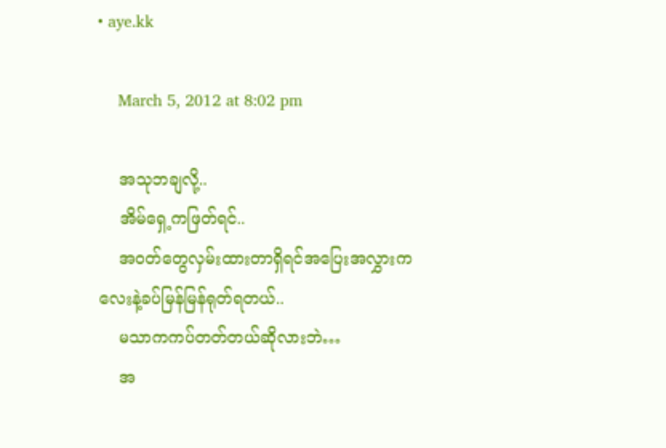• aye.kk

    March 5, 2012 at 8:02 pm

    အသုဘချလို့..
    အိမ်ရှေ့ကဖြတ်ရင်..
    အဝတ်တွေလှမ်းထားတာရှိရင်အပြေးအလွှားကလေးနဲ့ခပ်မြန်မြန်ရုတ်ရတယ်..
    မသာကကပ်တတ်တယ်ဆိုလားဘဲ…
    အ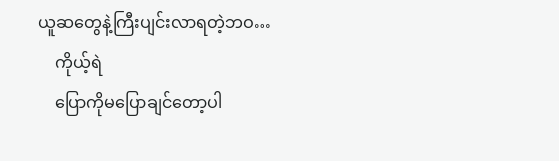ယူဆတွေနဲ့ကြီးပျင်းလာရတဲ့ဘဝ…
    ကိုယ့်ရဲ
    ပြောကိုမပြောချင်တော့ပါ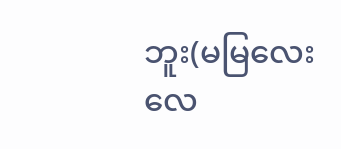ဘူး(မမြလေးလေ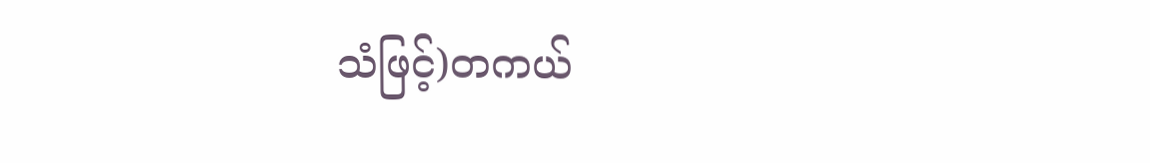သံဖြင့်)တကယ်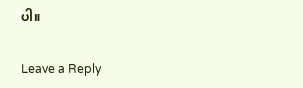ပါ။

Leave a Reply